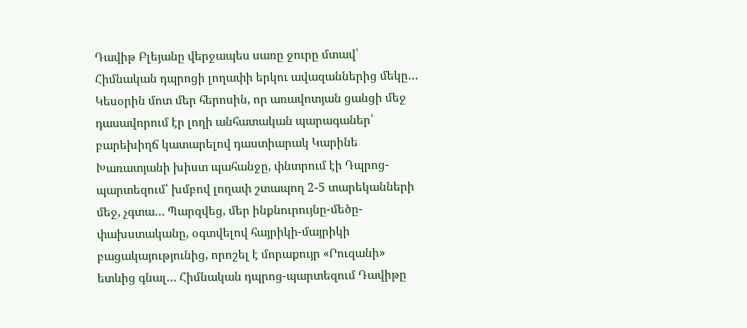Դավիթ Բլեյանը վերջապես սառը ջուրը մտավ՝ Հիմնական դպրոցի լողափի երկու ավազաններից մեկը… Կեսօրին մոտ մեր հերոսին, որ առավոտյան ցանցի մեջ դասավորում էր լողի անհատական պարագաներ՝ բարեխիղճ կատարելով դաստիարակ Կարինե Խառատյանի խիստ պահանջը, փնտրում էի Դպրոց-պարտեզում՝ խմբով լողափ շտապող 2-5 տարեկանների մեջ, չգտա… Պարզվեց, մեր ինքնուրույնը-մեծը-փախստականը, օգտվելով հայրիկի-մայրիկի բացակայությունից, որոշել է մորաքույր «Րուզանի» ետևից գնալ… Հիմնական դպրոց-պարտեզում Դավիթը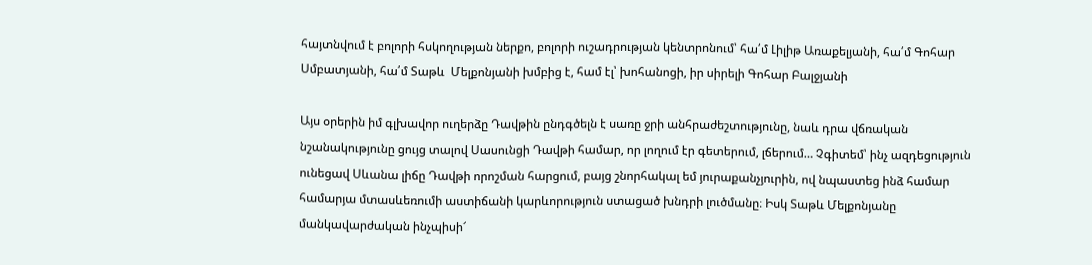հայտնվում է բոլորի հսկողության ներքո, բոլորի ուշադրության կենտրոնում՝ հա՛մ Լիլիթ Առաքելյանի, հա՛մ Գոհար Սմբատյանի, հա՛մ Տաթև  Մելքոնյանի խմբից է, համ էլ՝ խոհանոցի, իր սիրելի Գոհար Բալջյանի

Այս օրերին իմ գլխավոր ուղերձը Դավթին ընդգծելն է սառը ջրի անհրաժեշտությունը, նաև դրա վճռական նշանակությունը ցույց տալով Սասունցի Դավթի համար, որ լողում էր գետերում, լճերում… Չգիտեմ՝ ինչ ազդեցություն ունեցավ Սևանա լիճը Դավթի որոշման հարցում, բայց շնորհակալ եմ յուրաքանչյուրին, ով նպաստեց ինձ համար համարյա մտասևեռումի աստիճանի կարևորություն ստացած խնդրի լուծմանը։ Իսկ Տաթև Մելքոնյանը մանկավարժական ինչպիսի՜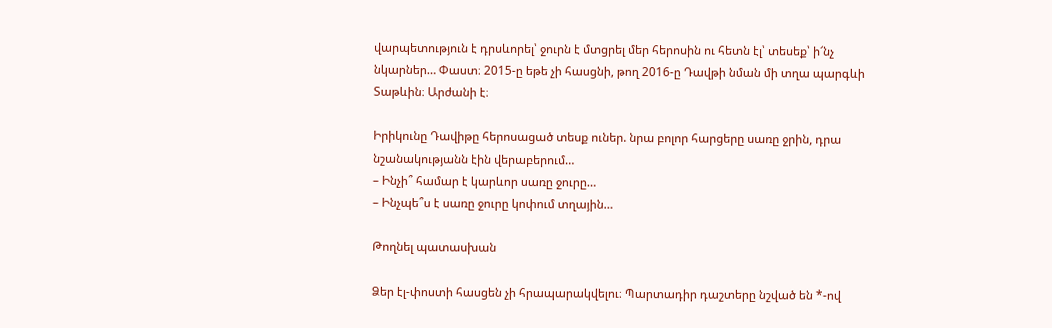վարպետություն է դրսևորել՝ ջուրն է մտցրել մեր հերոսին ու հետն էլ՝ տեսեք՝ ի՜նչ նկարներ… Փաստ։ 2015-ը եթե չի հասցնի, թող 2016-ը Դավթի նման մի տղա պարգևի Տաթևին։ Արժանի է։

Իրիկունը Դավիթը հերոսացած տեսք ուներ. նրա բոլոր հարցերը սառը ջրին, դրա նշանակությանն էին վերաբերում…
– Ինչի՞ համար է կարևոր սառը ջուրը…
– Ինչպե՞ս է սառը ջուրը կոփում տղային…

Թողնել պատասխան

Ձեր էլ-փոստի հասցեն չի հրապարակվելու։ Պարտադիր դաշտերը նշված են *-ով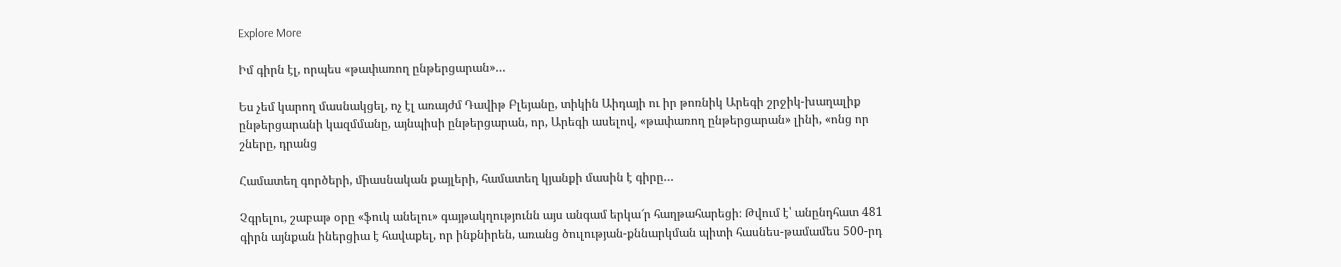Explore More

Իմ գիրն էլ, որպես «թափառող ընթերցարան»…

Ես չեմ կարող մասնակցել, ոչ էլ առայժմ Դավիթ Բլեյանը, տիկին Աիդայի ու իր թոռնիկ Արեգի շրջիկ-խաղալիք ընթերցարանի կազմմանը, այնպիսի ընթերցարան, որ, Արեգի ասելով, «թափառող ընթերցարան» լինի, «ոնց որ շները, դրանց

Համատեղ գործերի, միասնական քայլերի, համատեղ կյանքի մասին է գիրը…

Չգրելու, շաբաթ օրը «ֆուկ անելու» գայթակղությունն այս անգամ երկա՜ր հաղթահարեցի։ Թվում է՝ անընդհատ 481 գիրն այնքան իներցիա է հավաքել, որ ինքնիրեն, առանց ծուլության-քննարկման պիտի հասնես-թամամես 500-րդ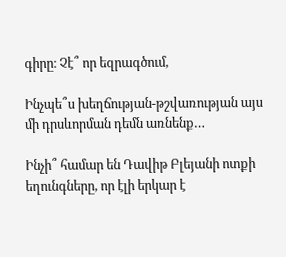գիրը։ Չէ՞ որ եզրագծում,

Ինչպե՞ս խեղճության-թշվառության այս մի դրսևորման դեմն առնենք…

Ինչի՞ համար են Դավիթ Բլեյանի ոտքի եղունգները, որ էլի երկար է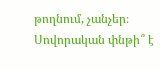թողնում, չանչեր։ Սովորական փնթի՞ է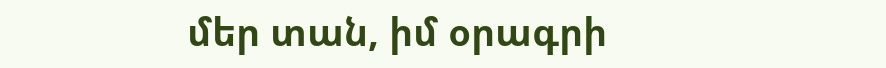մեր տան, իմ օրագրի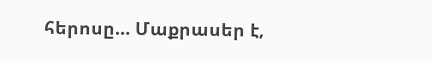հերոսը… Մաքրասեր է,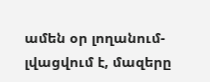ամեն օր լողանում-լվացվում է, մազերը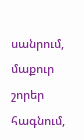սանրում, մաքուր շորեր հագնում,